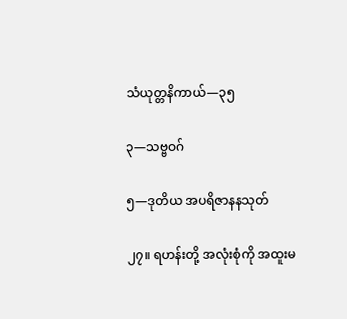သံယုတ္တနိကာယ်—၃၅

၃—သဗ္ဗဝဂ်

၅—ဒုတိယ အပရိဇာနနသုတ်

၂၇။ ရဟန်းတို့ အလုံးစုံကို အထူးမ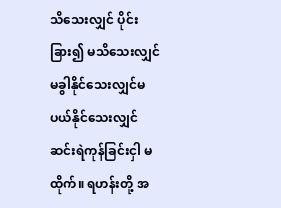သိသေးလျှင် ပိုင်းခြား၍ မသိသေးလျှင် မခွါနိုင်သေးလျှင်မပယ်နိုင်သေးလျှင် ဆင်းရဲကုန်ခြင်းငှါ မထိုက်။ ရဟန်းတို့ အ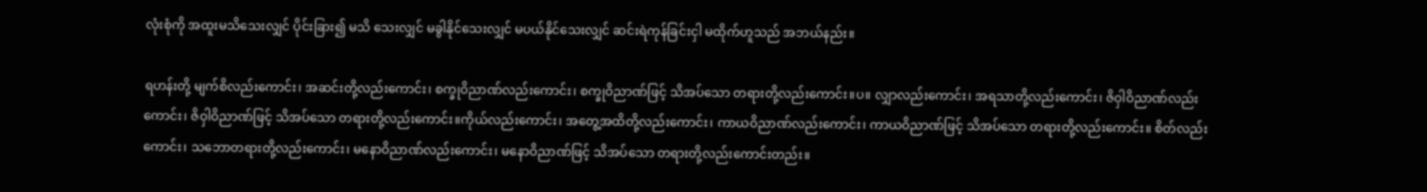လုံးစုံကို အထူးမသိသေးလျှင် ပိုင်းခြား၍ မသိ သေးလျှင် မခွါနိုင်သေးလျှင် မပယ်နိုင်သေးလျှင် ဆင်းရဲကုန်ခြင်းငှါ မထိုက်ဟူသည် အဘယ်နည်း။

ရဟန်းတို့ မျက်စိလည်းကောင်း၊ အဆင်းတို့လည်းကောင်း၊ စက္ခုဝိညာဏ်လည်းကောင်း၊ စက္ခုဝိညာဏ်ဖြင့် သိအပ်သော တရားတို့လည်းကောင်း။ပ။ လျှာလည်းကောင်း၊ အရသာတို့လည်းကောင်း၊ ဇိဝှါဝိညာဏ်လည်းကောင်း၊ ဇိဝှါဝိညာဏ်ဖြင့် သိအပ်သော တရားတို့လည်းကောင်း။ကိုယ်လည်းကောင်း၊ အတွေ့အထိတို့လည်းကောင်း၊ ကာယဝိညာဏ်လည်းကောင်း၊ ကာယဝိညာဏ်ဖြင့် သိအပ်သော တရားတို့လည်းကောင်း။ စိတ်လည်းကောင်း၊ သဘောတရားတို့လည်းကောင်း၊ မနောဝိညာဏ်လည်းကောင်း၊ မနောဝိညာဏ်ဖြင့် သိအပ်သော တရားတို့လည်းကောင်းတည်း။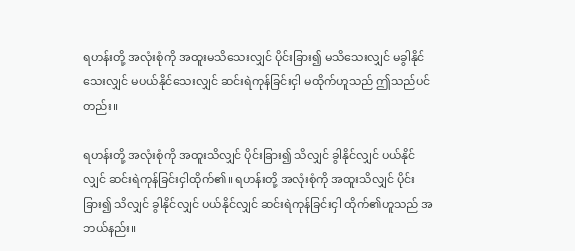ရဟန်းတို့ အလုံးစုံကို အထူးမသိသေးလျှင် ပိုင်းခြား၍ မသိသေးလျှင် မခွါနိုင်သေးလျှင် မပယ်နိုင်သေးလျှင် ဆင်းရဲကုန်ခြင်းငှါ မထိုက်ဟူသည် ဤသည်ပင်တည်း။

ရဟန်းတို့ အလုံးစုံကို အထူးသိလျှင် ပိုင်းခြား၍ သိလျှင် ခွါနိုင်လျှင် ပယ်နိုင်လျှင် ဆင်းရဲကုန်ခြင်းငှါထိုက်၏။ ရဟန်းတို့ အလုံးစုံကို အထူးသိလျှင် ပိုင်းခြား၍ သိလျှင် ခွါနိုင်လျှင် ပယ်နိုင်လျှင် ဆင်းရဲကုန်ခြင်းငှါ ထိုက်၏ဟူသည် အဘယ်နည်း။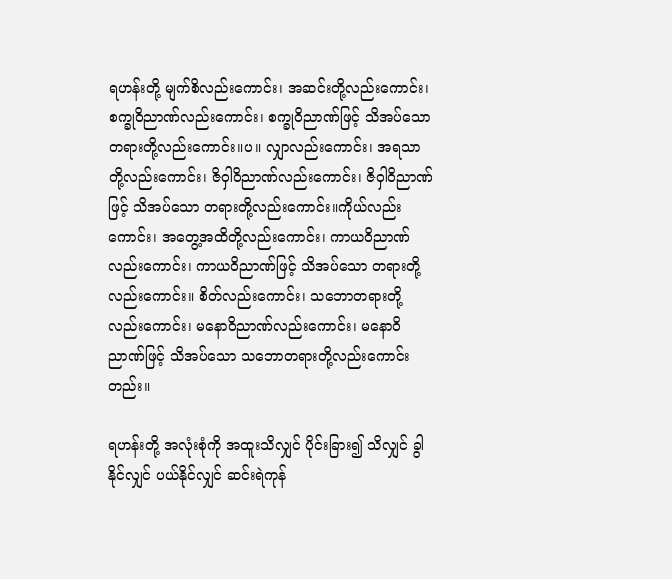ရဟန်းတို့ မျက်စိလည်းကောင်း၊ အဆင်းတို့လည်းကောင်း၊ စက္ခုဝိညာဏ်လည်းကောင်း၊ စက္ခုဝိညာဏ်ဖြင့် သိအပ်သော တရားတို့လည်းကောင်း။ပ။ လျှာလည်းကောင်း၊ အရသာတို့လည်းကောင်း၊ ဇိဝှါဝိညာဏ်လည်းကောင်း၊ ဇိဝှါဝိညာဏ်ဖြင့် သိအပ်သော တရားတို့လည်းကောင်း။ကိုယ်လည်းကောင်း၊ အတွေ့အထိတို့လည်းကောင်း၊ ကာယဝိညာဏ်လည်းကောင်း၊ ကာယဝိညာဏ်ဖြင့် သိအပ်သော တရားတို့လည်းကောင်း။ စိတ်လည်းကောင်း၊ သဘောတရားတို့လည်းကောင်း၊ မနောဝိညာဏ်လည်းကောင်း၊ မနောဝိညာဏ်ဖြင့် သိအပ်သော သဘောတရားတို့လည်းကောင်းတည်း။

ရဟန်းတို့ အလုံးစုံကို အထူးသိလျှင် ပိုင်းခြား၍ သိလျှင် ခွါနိုင်လျှင် ပယ်နိုင်လျှင် ဆင်းရဲကုန်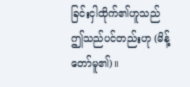ခြင်းငှါထိုက်၏ဟူသည် ဤသည်ပင်တည်းဟု (မိန့်တော်မူ၏)။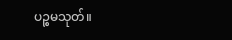ပဉ္စမသုတ်။